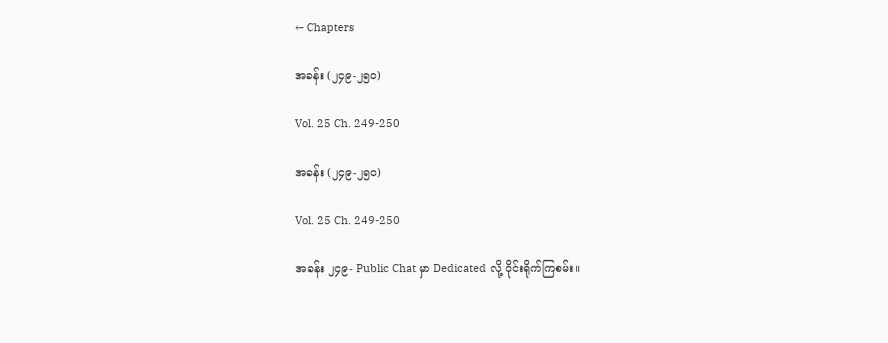← Chapters

အခန်း (၂၄၉-၂၅၀)

Vol. 25 Ch. 249-250

အခန်း (၂၄၉-၂၅၀)

Vol. 25 Ch. 249-250

အခန်း ၂၄၉- Public Chat မှာ Dedicated လို့ ဝိုင်းရိုက်ကြစမ်း။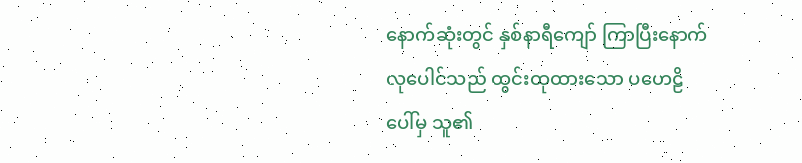နောက်ဆုံးတွင် နှစ်နာရီကျော် ကြာပြီးနောက် လုပေါင်သည် ထွင်းထုထားသော ပဟေဠိပေါ်မှ သူ၏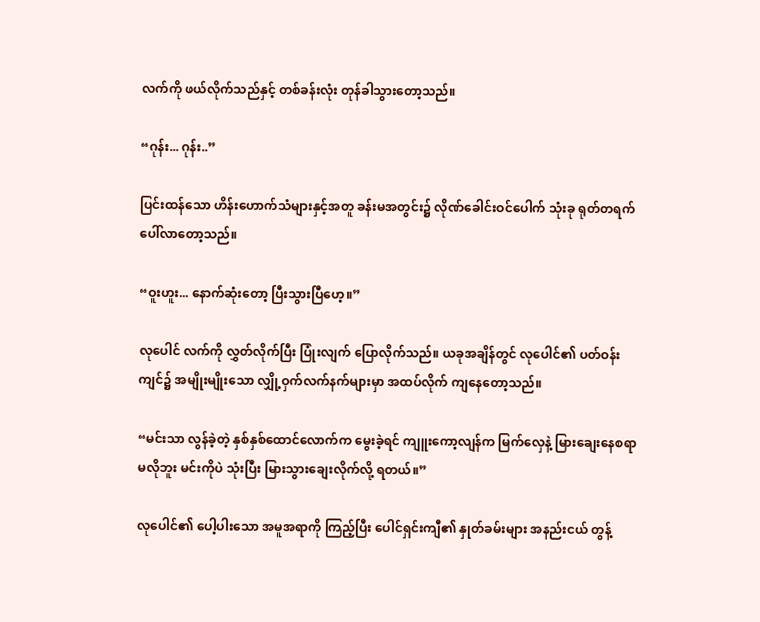လက်ကို ဖယ်လိုက်သည်နှင့် တစ်ခန်းလုံး တုန်ခါသွားတော့သည်။

“ဂုန်း... ဂုန်း..”

ပြင်းထန်သော ဟိန်းဟောက်သံများနှင့်အတူ ခန်းမအတွင်း၌ လိုဏ်ခေါင်းဝင်ပေါက် သုံးခု ရုတ်တရက် ပေါ်လာတော့သည်။

“ဝူးဟူး... နောက်ဆုံးတော့ ပြီးသွားပြီဟေ့။”

လုပေါင် လက်ကို လွှတ်လိုက်ပြီး ပြုံးလျက် ပြောလိုက်သည်။ ယခုအချိန်တွင် လုပေါင်၏ ပတ်ဝန်းကျင်၌ အမျိုးမျိုးသော လျှို့ဝှက်လက်နက်များမှာ အထပ်လိုက် ကျနေတော့သည်။

“မင်းသာ လွန်ခဲ့တဲ့ နှစ်နှစ်ထောင်လောက်က မွေးခဲ့ရင် ကျူးကော့လျန်က မြက်လှေနဲ့ မြားချေးနေစရာ မလိုဘူး မင်းကိုပဲ သုံးပြီး မြားသွားချေးလိုက်လို့ ရတယ်။”

လုပေါင်၏ ပေါ့ပါးသော အမူအရာကို ကြည့်ပြီး ပေါင်ရှင်းကျီ၏ နှုတ်ခမ်းများ အနည်းငယ် တွန့်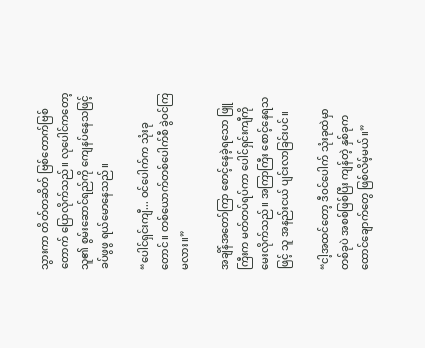သွားကာ တိတ်တဆိတ် ဗြစ်တောက်ဗြစ်တောက် ပြောလိုက်သည်။ လုပေါင်ကတော့ သူ၏ စွမ်းဆောင်ရည်ကို ကျေနပ်နေသဖြင့် ခပ်ဖွဖွ ရယ်မောနေသည်။

“ပေါင်ရှင်းကျီ... ဝင်ပေါက်က သုံးခုတောင်။ တစ်ယောက်တစ်ပေါက်စီ ခွဲဝင်ကြမလား။”

အချိန်အတော်ကြာ စောင့်နေခဲ့ရသော ဖြူကြီးက မတ်တပ်ရပ်ကာ ပေါင်ရှင်းကျီကို မေးလိုက်သည်။ အကြာကြီး စောင့်နေရသဖြင့် သူ အနည်းငယ် ပျင်းလာခြင်းပင်။

“ငါ့အထင်တော့ ဒီဝင်ပေါက် သုံးခုထဲမှာ တစ်ခုပဲ အစစ်ဖြစ်ပြီး ကျန်တဲ့ နှစ်ခုက ထောင်ချောက်တွေ ဖြစ်လိမ့်မယ်။”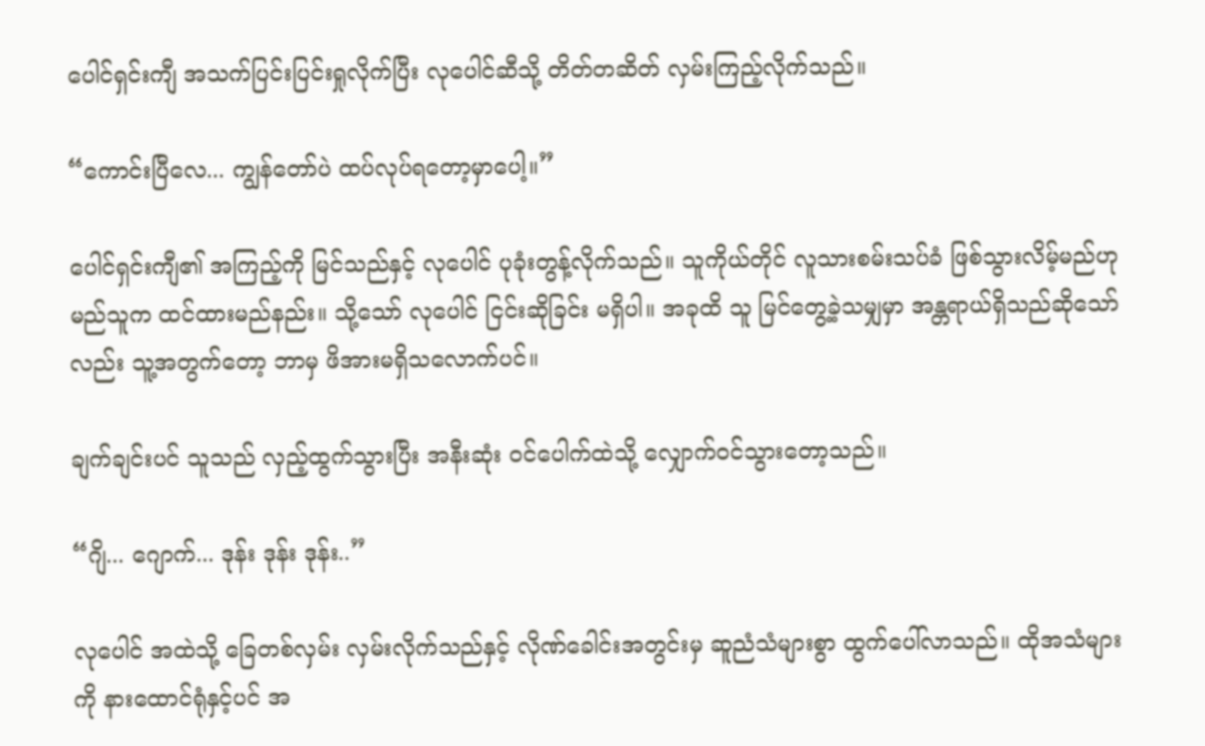ပေါင်ရှင်းကျီ အသက်ပြင်းပြင်းရှုလိုက်ပြီး လုပေါင်ဆီသို့ တိတ်တဆိတ် လှမ်းကြည့်လိုက်သည်။

“ကောင်းပြီလေ... ကျွန်တော်ပဲ ထပ်လုပ်ရတော့မှာပေါ့။”

ပေါင်ရှင်းကျီ၏ အကြည့်ကို မြင်သည်နှင့် လုပေါင် ပုခုံးတွန့်လိုက်သည်။ သူကိုယ်တိုင် လူသားစမ်းသပ်ခံ ဖြစ်သွားလိမ့်မည်ဟု မည်သူက ထင်ထားမည်နည်း။ သို့သော် လုပေါင် ငြင်းဆိုခြင်း မရှိပါ။ အခုထိ သူ မြင်တွေ့ခဲ့သမျှမှာ အန္တရာယ်ရှိသည်ဆိုသော်လည်း သူ့အတွက်တော့ ဘာမှ ဖိအားမရှိသလောက်ပင်။

ချက်ချင်းပင် သူသည် လှည့်ထွက်သွားပြီး အနီးဆုံး ဝင်ပေါက်ထဲသို့ လျှောက်ဝင်သွားတော့သည်။

“ဂျိ... ဂျောက်... ဒုန်း ဒုန်း ဒုန်း..”

လုပေါင် အထဲသို့ ခြေတစ်လှမ်း လှမ်းလိုက်သည်နှင့် လိုဏ်ခေါင်းအတွင်းမှ ဆူညံသံများစွာ ထွက်ပေါ်လာသည်။ ထိုအသံများကို နားထောင်ရုံနှင့်ပင် အ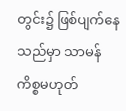တွင်း၌ ဖြစ်ပျက်နေသည်မှာ သာမန်ကိစ္စမဟုတ်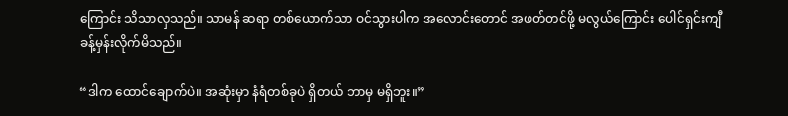ကြောင်း သိသာလှသည်။ သာမန် ဆရာ တစ်ယောက်သာ ဝင်သွားပါက အလောင်းတောင် အဖတ်တင်ဖို့ မလွယ်ကြောင်း ပေါင်ရှင်းကျီ ခန့်မှန်းလိုက်မိသည်။

“ဒါက ထောင်ချောက်ပဲ။ အဆုံးမှာ နံရံတစ်ခုပဲ ရှိတယ် ဘာမှ မရှိဘူး။”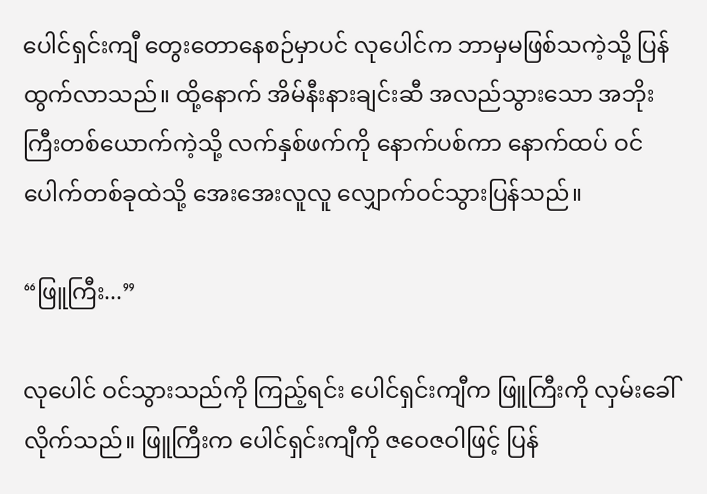ပေါင်ရှင်းကျီ တွေးတောနေစဉ်မှာပင် လုပေါင်က ဘာမှမဖြစ်သကဲ့သို့ ပြန်ထွက်လာသည်။ ထို့နောက် အိမ်နီးနားချင်းဆီ အလည်သွားသော အဘိုးကြီးတစ်ယောက်ကဲ့သို့ လက်နှစ်ဖက်ကို နောက်ပစ်ကာ နောက်ထပ် ဝင်ပေါက်တစ်ခုထဲသို့ အေးအေးလူလူ လျှောက်ဝင်သွားပြန်သည်။

“ဖြူကြီး...”

လုပေါင် ဝင်သွားသည်ကို ကြည့်ရင်း ပေါင်ရှင်းကျီက ဖြူကြီးကို လှမ်းခေါ်လိုက်သည်။ ဖြူကြီးက ပေါင်ရှင်းကျီကို ဇဝေဇဝါဖြင့် ပြန်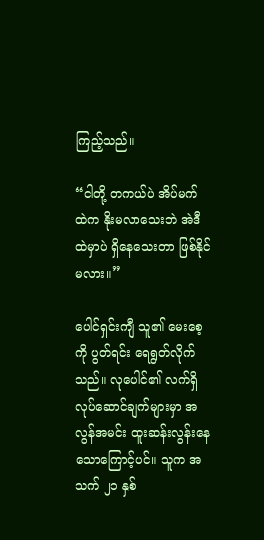ကြည့်သည်။

“ငါတို့ တကယ်ပဲ အိပ်မက် ထဲက နိုးမလာသေးဘဲ အဲဒီထဲမှာပဲ ရှိနေသေးတာ ဖြစ်နိုင်မလား။”

ပေါင်ရှင်းကျီ သူ၏ မေးစေ့ကို ပွတ်ရင်း ရေရွတ်လိုက်သည်။ လုပေါင်၏ လက်ရှိ လုပ်ဆောင်ချက်များမှာ အလွန်အမင်း ထူးဆန်းလွန်းနေသောကြောင့်ပင်။ သူက အသက် ၂၁ နှစ်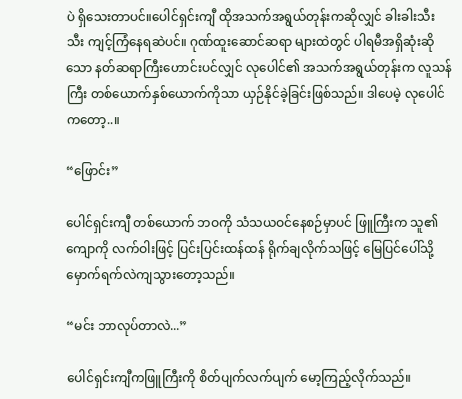ပဲ ရှိသေးတာပင်။ပေါင်ရှင်းကျီ ထိုအသက်အရွယ်တုန်းကဆိုလျှင် ခါးခါးသီးသီး ကျင့်ကြံနေရဆဲပင်။ ဂုဏ်ထူးဆောင်ဆရာ များထဲတွင် ပါရမီအရှိဆုံးဆိုသော နတ်ဆရာကြီးဟောင်းပင်လျှင် လုပေါင်၏ အသက်အရွယ်တုန်းက လူသန်ကြီး တစ်ယောက်နှစ်ယောက်ကိုသာ ယှဉ်နိုင်ခဲ့ခြင်းဖြစ်သည်။ ဒါပေမဲ့ လုပေါင်ကတော့..။

“ဖြောင်း”

ပေါင်ရှင်းကျီ တစ်ယောက် ဘဝကို သံသယဝင်နေစဉ်မှာပင် ဖြူကြီးက သူ၏ကျောကို လက်ဝါးဖြင့် ပြင်းပြင်းထန်ထန် ရိုက်ချလိုက်သဖြင့် မြေပြင်ပေါ်သို့ မှောက်ရက်လဲကျသွားတော့သည်။

“မင်း ဘာလုပ်တာလဲ...”

ပေါင်ရှင်းကျီကဖြူကြီးကို စိတ်ပျက်လက်ပျက် မော့ကြည့်လိုက်သည်။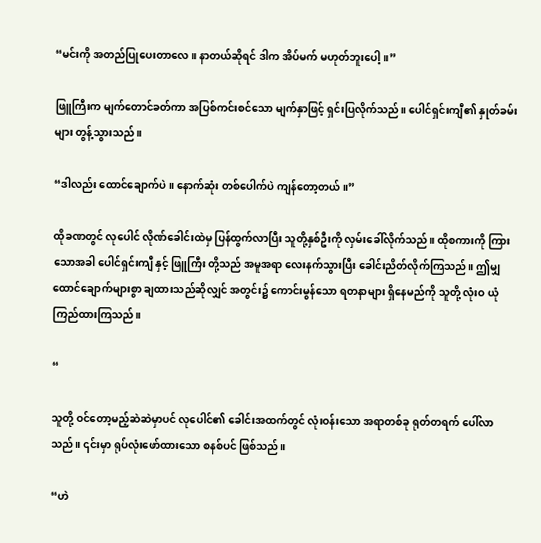“မင်းကို အတည်ပြုပေးတာလေ။ နာတယ်ဆိုရင် ဒါက အိပ်မက် မဟုတ်ဘူးပေါ့။”

ဖြူကြီးက မျက်တောင်ခတ်ကာ အပြစ်ကင်းစင်သော မျက်နှာဖြင့် ရှင်းပြလိုက်သည်။ ပေါင်ရှင်းကျီ၏ နှုတ်ခမ်းများ တွန့်သွားသည်။

“ဒါလည်း ထောင်ချောက်ပဲ။ နောက်ဆုံး တစ်ပေါက်ပဲ ကျန်တော့တယ်။”

ထိုခဏတွင် လုပေါင် လိုဏ်ခေါင်းထဲမှ ပြန်ထွက်လာပြီး သူတို့နှစ်ဦးကို လှမ်းခေါ်လိုက်သည်။ ထိုစကားကို ကြားသောအခါ ပေါင်ရှင်းကျီ နှင့် ဖြူကြီး တို့သည် အမူအရာ လေးနက်သွားပြီး ခေါင်းညိတ်လိုက်ကြသည်။ ဤမျှ ထောင်ချောက်များစွာ ချထားသည်ဆိုလျှင် အတွင်း၌ ကောင်းမွန်သော ရတနာများ ရှိနေမည်ကို သူတို့ လုံးဝ ယုံကြည်ထားကြသည်။

“

သူတို့ ဝင်တော့မည့်ဆဲဆဲမှာပင် လုပေါင်၏ ခေါင်းအထက်တွင် လုံးဝန်းသော အရာတစ်ခု ရုတ်တရက် ပေါ်လာသည်။ ၎င်းမှာ ရုပ်လုံးဖော်ထားသော စနစ်ပင် ဖြစ်သည်။

“ဟဲ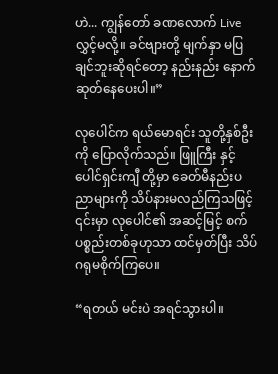ဟဲ... ကျွန်တော် ခဏလောက် Live လွှင့်မလို့။ ခင်ဗျားတို့ မျက်နှာ မပြချင်ဘူးဆိုရင်တော့ နည်းနည်း နောက်ဆုတ်နေပေးပါ။”

လုပေါင်က ရယ်မောရင်း သူတို့နှစ်ဦးကို ပြောလိုက်သည်။ ဖြူကြီး နှင့် ပေါင်ရှင်းကျီ တို့မှာ ခေတ်မီနည်းပညာများကို သိပ်နားမလည်ကြသဖြင့် ၎င်းမှာ လုပေါင်၏ အဆင့်မြင့် စက်ပစ္စည်းတစ်ခုဟုသာ ထင်မှတ်ပြီး သိပ်ဂရုမစိုက်ကြပေ။

“ရတယ် မင်းပဲ အရင်သွားပါ။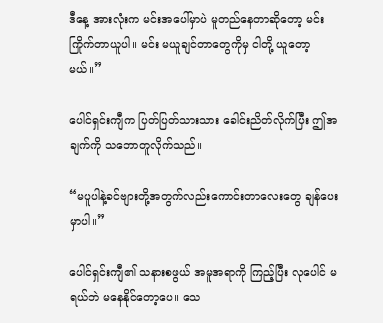ဒီနေ့ အားလုံးက မင်းအပေါ်မှာပဲ မူတည်နေတာဆိုတော့ မင်း ကြိုက်တာယူပါ။ မင်း မယူချင်တာတွေကိုမှ ငါတို့ ယူတော့မယ်။”

ပေါင်ရှင်းကျီက ပြတ်ပြတ်သားသား ခေါင်းညိတ်လိုက်ပြီး ဤအချက်ကို သဘောတူလိုက်သည်။

“မပူပါနဲ့ခင်ဗျားတို့အတွက်လည်းကောင်းတာလေးတွေ ချန်ပေးမှာပါ။”

ပေါင်ရှင်းကျီ၏ သနားစဖွယ် အမူအရာကို ကြည့်ပြီး လုပေါင် မရယ်ဘဲ မနေနိုင်တော့ပေ။ သေ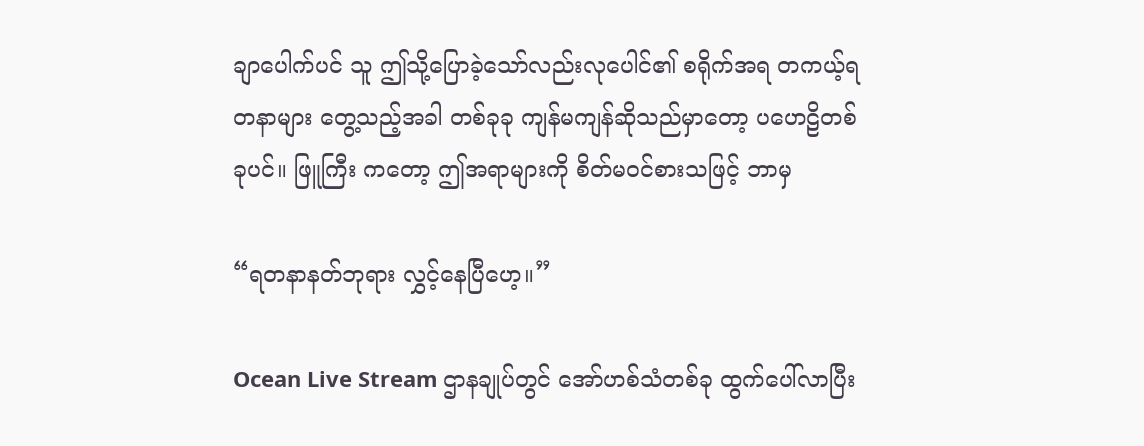ချာပေါက်ပင် သူ ဤသို့ပြောခဲ့သော်လည်းလုပေါင်၏ စရိုက်အရ တကယ့်ရတနာများ တွေ့သည့်အခါ တစ်ခုခု ကျန်မကျန်ဆိုသည်မှာတော့ ပဟေဠိတစ်ခုပင်။ ဖြူကြီး ကတော့ ဤအရာများကို စိတ်မဝင်စားသဖြင့် ဘာမှ

“ရတနာနတ်ဘုရား လွှင့်နေပြီဟေ့။”

Ocean Live Stream ဌာနချုပ်တွင် အော်ဟစ်သံတစ်ခု ထွက်ပေါ်လာပြီး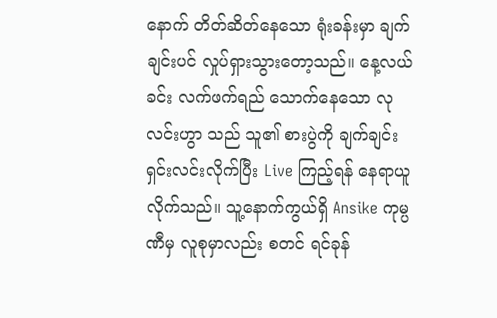နောက် တိတ်ဆိတ်နေသော ရုံးခန်းမှာ ချက်ချင်းပင် လှုပ်ရှားသွားတော့သည်။ နေ့လယ်ခင်း လက်ဖက်ရည် သောက်နေသော လုလင်းဟွာ သည် သူ၏ စားပွဲကို ချက်ချင်း ရှင်းလင်းလိုက်ပြီး Live ကြည့်ရန် နေရာယူလိုက်သည်။ သူ့နောက်ကွယ်ရှိ Ansike ကုမ္ပဏီမှ လူစုမှာလည်း စတင် ရင်ခုန်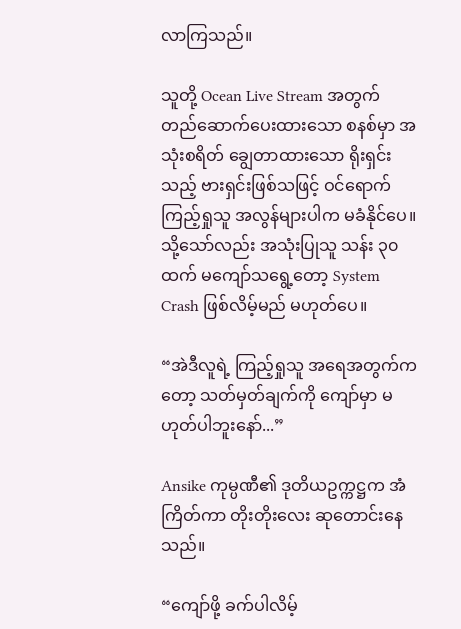လာကြသည်။

သူတို့ Ocean Live Stream အတွက် တည်ဆောက်ပေးထားသော စနစ်မှာ အသုံးစရိတ် ချွေတာထားသော ရိုးရှင်းသည့် ဗားရှင်းဖြစ်သဖြင့် ဝင်ရောက်ကြည့်ရှုသူ အလွန်များပါက မခံနိုင်ပေ။ သို့သော်လည်း အသုံးပြုသူ သန်း ၃၀ ထက် မကျော်သရွေ့တော့ System Crash ဖြစ်လိမ့်မည် မဟုတ်ပေ။

“အဲဒီလူရဲ့ ကြည့်ရှုသူ အရေအတွက်ကတော့ သတ်မှတ်ချက်ကို ကျော်မှာ မဟုတ်ပါဘူးနော်...”

Ansike ကုမ္ပဏီ၏ ဒုတိယဥက္ကဋ္ဌက အံကြိတ်ကာ တိုးတိုးလေး ဆုတောင်းနေသည်။

“ကျော်ဖို့ ခက်ပါလိမ့်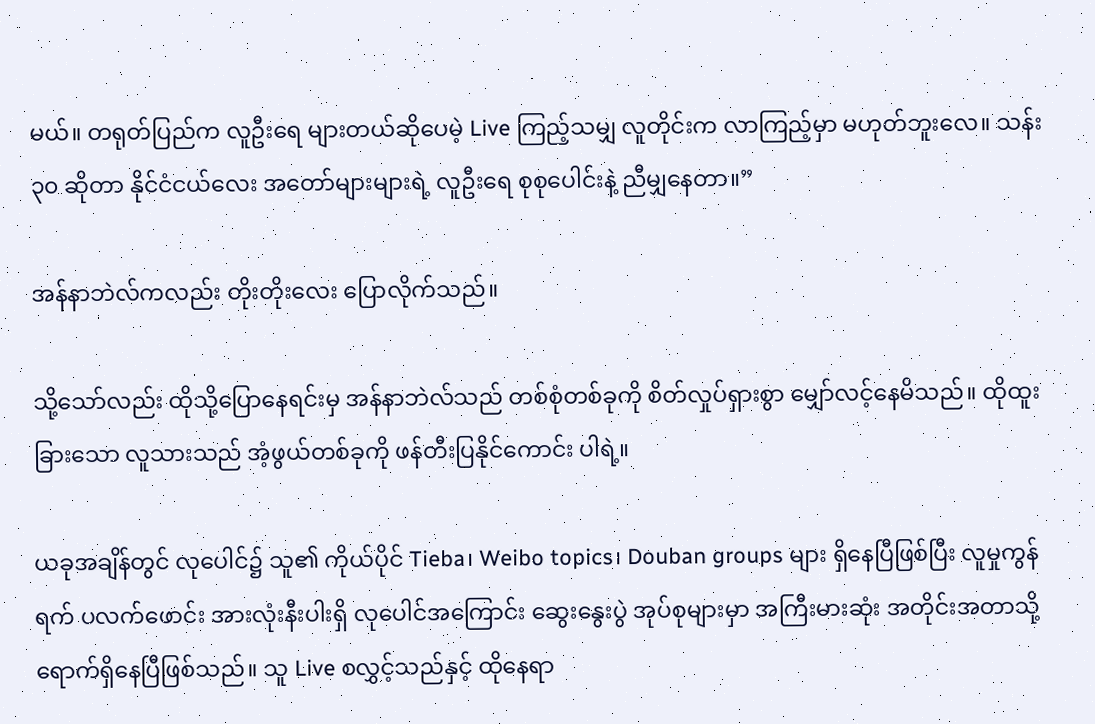မယ်။ တရုတ်ပြည်က လူဦးရေ များတယ်ဆိုပေမဲ့ Live ကြည့်သမျှ လူတိုင်းက လာကြည့်မှာ မဟုတ်ဘူးလေ။ သန်း ၃၀ ဆိုတာ နိုင်ငံငယ်လေး အတော်များများရဲ့ လူဦးရေ စုစုပေါင်းနဲ့ ညီမျှနေတာ။”

အန်နာဘဲလ်ကလည်း တိုးတိုးလေး ပြောလိုက်သည်။

သို့သော်လည်း ထိုသို့ပြောနေရင်းမှ အန်နာဘဲလ်သည် တစ်စုံတစ်ခုကို စိတ်လှုပ်ရှားစွာ မျှော်လင့်နေမိသည်။ ထိုထူးခြားသော လူသားသည် အံ့ဖွယ်တစ်ခုကို ဖန်တီးပြနိုင်ကောင်း ပါရဲ့။

ယခုအချိန်တွင် လုပေါင်၌ သူ၏ ကိုယ်ပိုင် Tieba၊ Weibo topics၊ Douban groups များ ရှိနေပြီဖြစ်ပြီး လူမှုကွန်ရက် ပလက်ဖောင်း အားလုံးနီးပါးရှိ လုပေါင်အကြောင်း ဆွေးနွေးပွဲ အုပ်စုများမှာ အကြီးမားဆုံး အတိုင်းအတာသို့ ရောက်ရှိနေပြီဖြစ်သည်။ သူ Live စလွှင့်သည်နှင့် ထိုနေရာ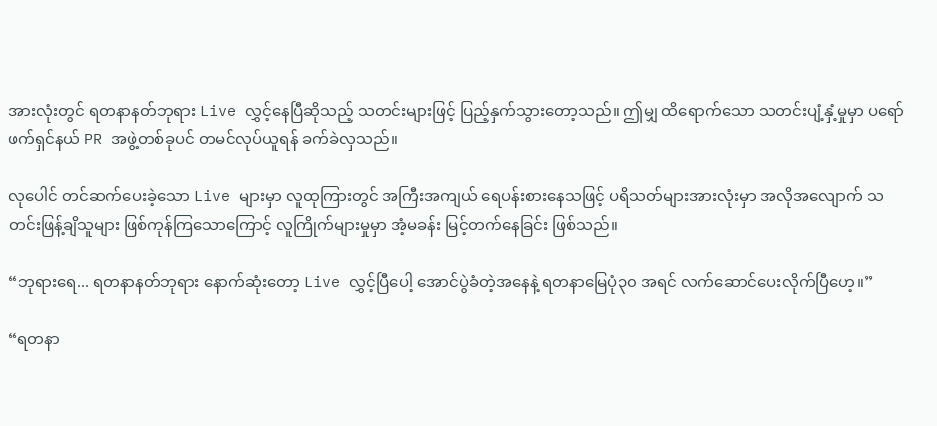အားလုံးတွင် ရတနာနတ်ဘုရား Live လွှင့်နေပြီဆိုသည့် သတင်းများဖြင့် ပြည့်နှက်သွားတော့သည်။ ဤမျှ ထိရောက်သော သတင်းပျံ့နှံ့မှုမှာ ပရော်ဖက်ရှင်နယ် PR အဖွဲ့တစ်ခုပင် တမင်လုပ်ယူရန် ခက်ခဲလှသည်။

လုပေါင် တင်ဆက်ပေးခဲ့သော Live များမှာ လူထုကြားတွင် အကြီးအကျယ် ရေပန်းစားနေသဖြင့် ပရိသတ်များအားလုံးမှာ အလိုအလျောက် သတင်းဖြန့်ချိသူများ ဖြစ်ကုန်ကြသောကြောင့် လူကြိုက်များမှုမှာ အံ့မခန်း မြင့်တက်နေခြင်း ဖြစ်သည်။

“ဘုရားရေ... ရတနာနတ်ဘုရား နောက်ဆုံးတော့ Live လွှင့်ပြီပေါ့ အောင်ပွဲခံတဲ့အနေနဲ့ ရတနာမြေပုံ၃၀ အရင် လက်ဆောင်ပေးလိုက်ပြီဟေ့။”

“ရတနာ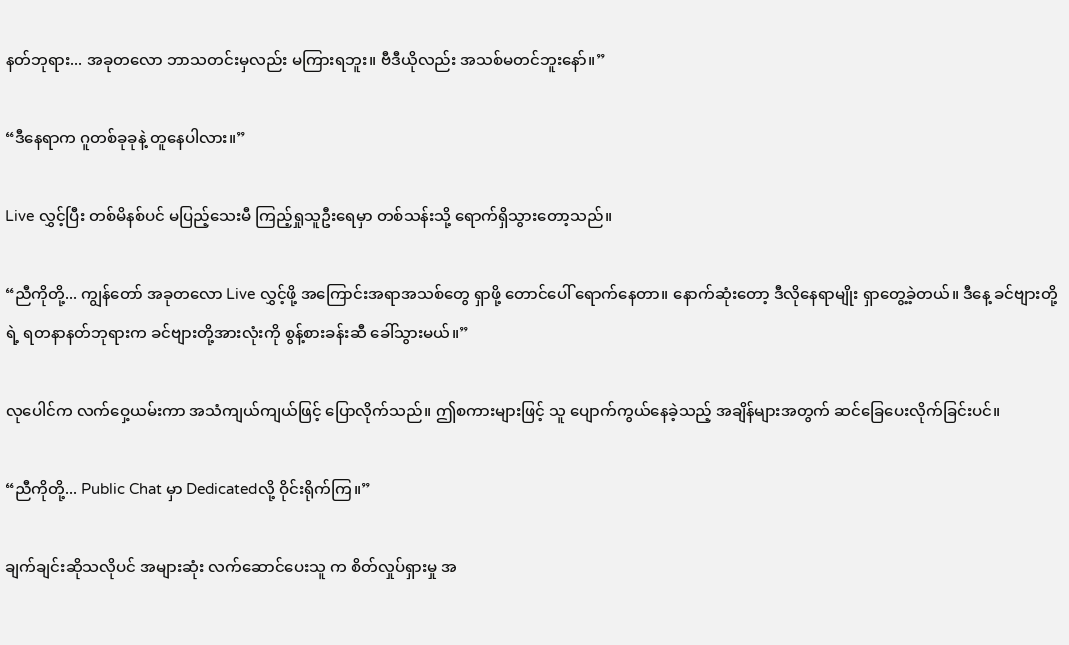နတ်ဘုရား... အခုတလော ဘာသတင်းမှလည်း မကြားရဘူး။ ဗီဒီယိုလည်း အသစ်မတင်ဘူးနော်။”

“ဒီနေရာက ဂူတစ်ခုခုနဲ့ တူနေပါလား။”

Live လွှင့်ပြီး တစ်မိနစ်ပင် မပြည့်သေးမီ ကြည့်ရှုသူဦးရေမှာ တစ်သန်းသို့ ရောက်ရှိသွားတော့သည်။

“ညီကိုတို့... ကျွန်တော် အခုတလော Live လွှင့်ဖို့ အကြောင်းအရာအသစ်တွေ ရှာဖို့ တောင်ပေါ် ရောက်နေတာ။ နောက်ဆုံးတော့ ဒီလိုနေရာမျိုး ရှာတွေ့ခဲ့တယ်။ ဒီနေ့ ခင်ဗျားတို့ရဲ့ ရတနာနတ်ဘုရားက ခင်ဗျားတို့အားလုံးကို စွန့်စားခန်းဆီ ခေါ်သွားမယ်။”

လုပေါင်က လက်ဝှေ့ယမ်းကာ အသံကျယ်ကျယ်ဖြင့် ပြောလိုက်သည်။ ဤစကားများဖြင့် သူ ပျောက်ကွယ်နေခဲ့သည့် အချိန်များအတွက် ဆင်ခြေပေးလိုက်ခြင်းပင်။

“ညီကိုတို့... Public Chat မှာ Dedicatedလို့ ဝိုင်းရိုက်ကြ။”

ချက်ချင်းဆိုသလိုပင် အများဆုံး လက်ဆောင်ပေးသူ က စိတ်လှုပ်ရှားမှု အ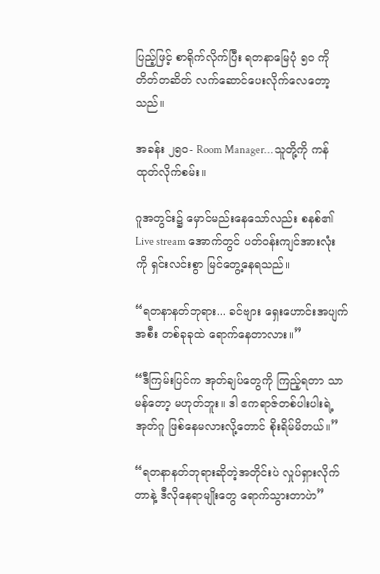ပြည့်ဖြင့် စာရိုက်လိုက်ပြီး ရတနာမြေပုံ ၅၀ ကို တိတ်တဆိတ် လက်ဆောင်ပေးလိုက်လေတော့သည်။

အခန်း ၂၅၀- Room Manager… သူတို့ကို ကန်ထုတ်လိုက်စမ်း။

ဂူအတွင်း၌ မှောင်မည်းနေသော်လည်း စနစ်၏ Live stream အောက်တွင် ပတ်ဝန်းကျင်အားလုံးကို ရှင်းလင်းစွာ မြင်တွေ့နေရသည်။

“ရတနာနတ်ဘုရား... ခင်ဗျား ရှေးဟောင်းအပျက်အစီး တစ်ခုခုထဲ ရောက်နေတာလား။”

“ဒီကြမ်းပြင်က အုတ်ချပ်တွေကို ကြည့်ရတာ သာမန်တော့ မဟုတ်ဘူး။ ဒါ ဧကရာဇ်တစ်ပါးပါးရဲ့ အုတ်ဂူ ဖြစ်နေမလားလို့တောင် စိုးရိမ်မိတယ်။”

“ရတနာနတ်ဘုရားဆိုတဲ့အတိုင်းပဲ လှုပ်ရှားလိုက်တာနဲ့ ဒီလိုနေရာမျိုးတွေ ရောက်သွားတာပဲာ”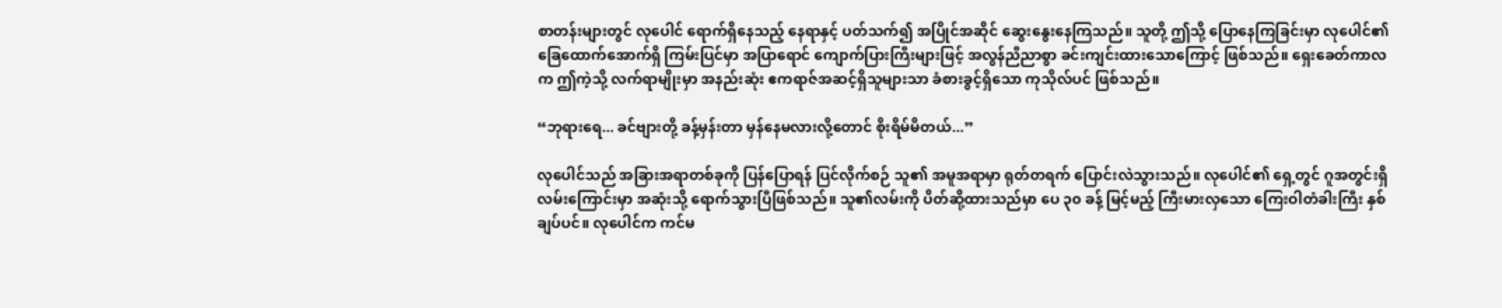စာတန်းများတွင် လုပေါင် ရောက်ရှိနေသည့် နေရာနှင့် ပတ်သက်၍ အပြိုင်အဆိုင် ဆွေးနွေးနေကြသည်။ သူတို့ ဤသို့ ပြောနေကြခြင်းမှာ လုပေါင်၏ ခြေထောက်အောက်ရှိ ကြမ်းပြင်မှာ အပြာရောင် ကျောက်ပြားကြီးများဖြင့် အလွန်ညီညာစွာ ခင်းကျင်းထားသောကြောင့် ဖြစ်သည်။ ရှေးခေတ်ကာလက ဤကဲ့သို့ လက်ရာမျိုးမှာ အနည်းဆုံး ဧကရာဇ်အဆင့်ရှိသူများသာ ခံစားခွင့်ရှိသော ကုသိုလ်ပင် ဖြစ်သည်။

“ဘုရားရေ... ခင်ဗျားတို့ ခန့်မှန်းတာ မှန်နေမလားလို့တောင် စိုးရိမ်မိတယ်...”

လုပေါင်သည် အခြားအရာတစ်ခုကို ပြန်ပြောရန် ပြင်လိုက်စဉ် သူ၏ အမူအရာမှာ ရုတ်တရက် ပြောင်းလဲသွားသည်။ လုပေါင်၏ ရှေ့တွင် ဂူအတွင်းရှိ လမ်းကြောင်းမှာ အဆုံးသို့ ရောက်သွားပြီဖြစ်သည်။ သူ၏လမ်းကို ပိတ်ဆို့ထားသည်မှာ ပေ ၃၀ ခန့် မြင့်မည့် ကြီးမားလှသော ကြေးဝါတံခါးကြီး နှစ်ချပ်ပင်။ လုပေါင်က ကင်မ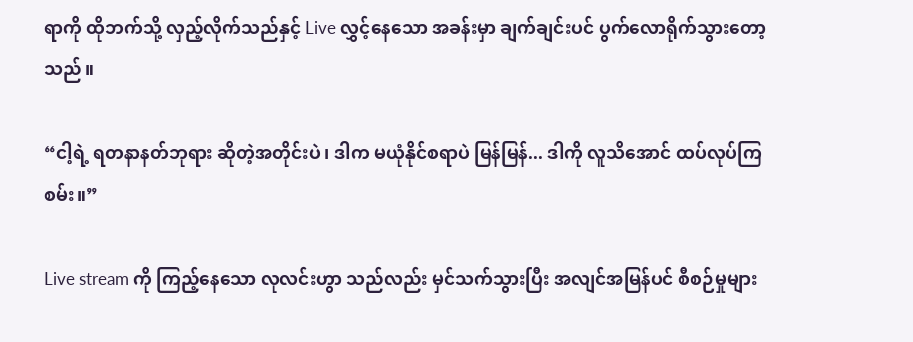ရာကို ထိုဘက်သို့ လှည့်လိုက်သည်နှင့် Live လွှင့်နေသော အခန်းမှာ ချက်ချင်းပင် ပွက်လောရိုက်သွားတော့သည်။

“ငါ့ရဲ့ ရတနာနတ်ဘုရား ဆိုတဲ့အတိုင်းပဲ၊ ဒါက မယုံနိုင်စရာပဲ မြန်မြန်... ဒါကို လူသိအောင် ထပ်လုပ်ကြစမ်း။”

Live stream ကို ကြည့်နေသော လုလင်းဟွာ သည်လည်း မှင်သက်သွားပြီး အလျင်အမြန်ပင် စီစဉ်မှုများ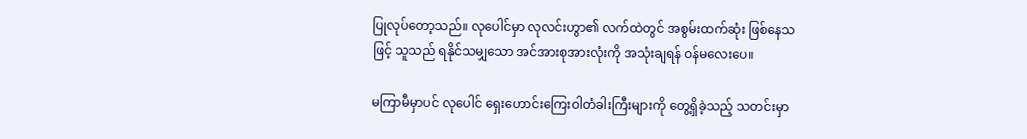ပြုလုပ်တော့သည်။ လုပေါင်မှာ လုလင်းဟွာ၏ လက်ထဲတွင် အစွမ်းထက်ဆုံး ဖြစ်နေသဖြင့် သူသည် ရနိုင်သမျှသော အင်အားစုအားလုံးကို အသုံးချရန် ဝန်မလေးပေ။

မကြာမီမှာပင် လုပေါင် ရှေးဟောင်းကြေးဝါတံခါးကြီးများကို တွေ့ရှိခဲ့သည့် သတင်းမှာ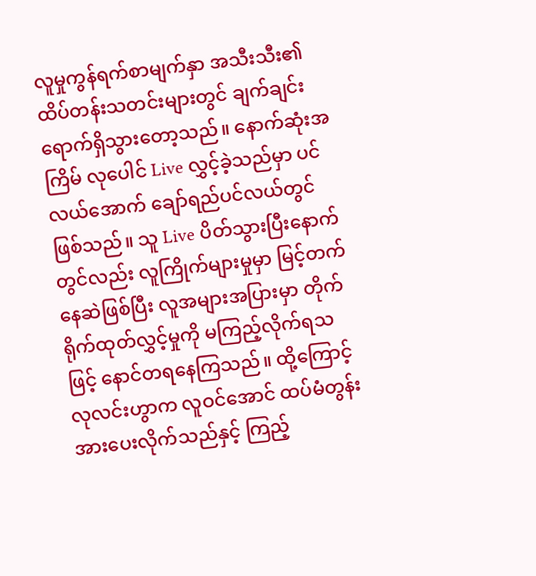လူမှုကွန်ရက်စာမျက်နှာ အသီးသီး၏ ထိပ်တန်းသတင်းများတွင် ချက်ချင်း ရောက်ရှိသွားတော့သည်။ နောက်ဆုံးအကြိမ် လုပေါင် Live လွှင့်ခဲ့သည်မှာ ပင်လယ်အောက် ချော်ရည်ပင်လယ်တွင် ဖြစ်သည်။ သူ Live ပိတ်သွားပြီးနောက်တွင်လည်း လူကြိုက်များမှုမှာ မြင့်တက်နေဆဲဖြစ်ပြီး လူအများအပြားမှာ တိုက်ရိုက်ထုတ်လွှင့်မှုကို မကြည့်လိုက်ရသဖြင့် နောင်တရနေကြသည်။ ထို့ကြောင့် လုလင်းဟွာက လူဝင်အောင် ထပ်မံတွန်းအားပေးလိုက်သည်နှင့် ကြည့်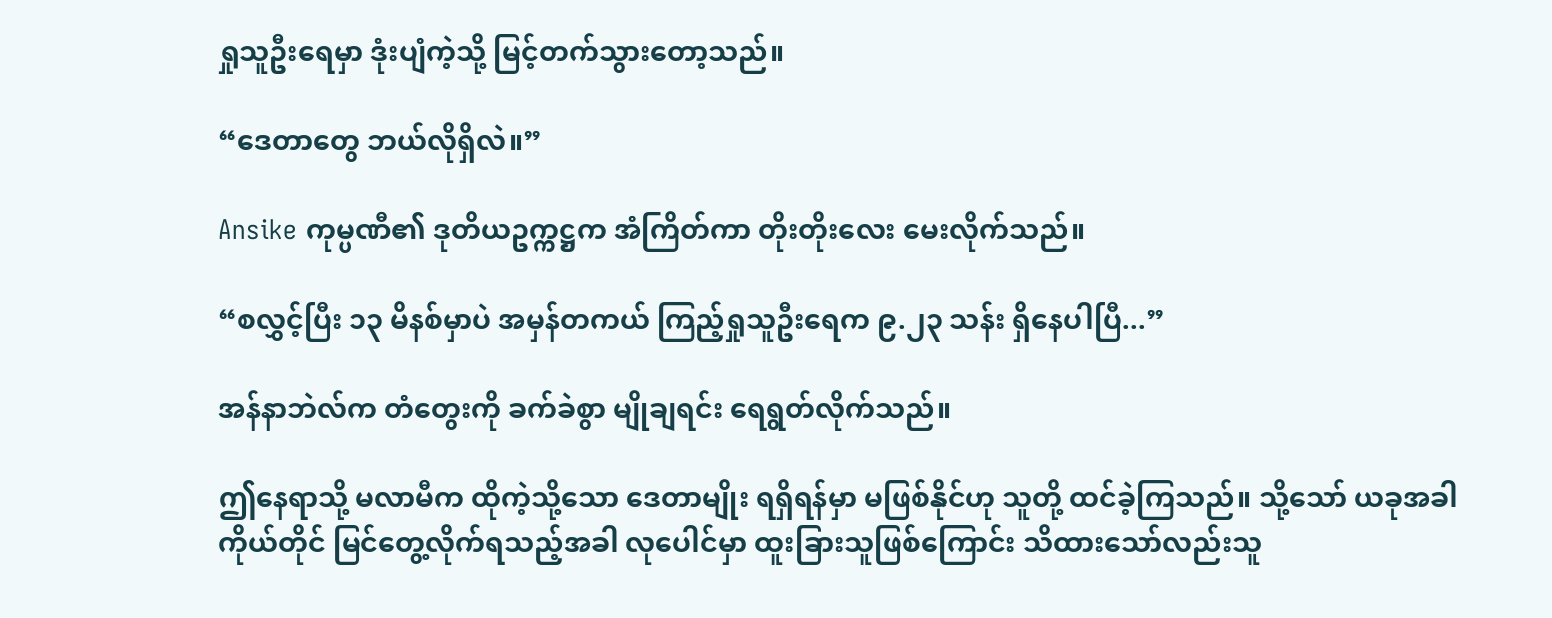ရှုသူဦးရေမှာ ဒုံးပျံကဲ့သို့ မြင့်တက်သွားတော့သည်။

“ဒေတာတွေ ဘယ်လိုရှိလဲ။”

Ansike ကုမ္ပဏီ၏ ဒုတိယဥက္ကဋ္ဌက အံကြိတ်ကာ တိုးတိုးလေး မေးလိုက်သည်။

“စလွှင့်ပြီး ၁၃ မိနစ်မှာပဲ အမှန်တကယ် ကြည့်ရှုသူဦးရေက ၉.၂၃ သန်း ရှိနေပါပြီ...”

အန်နာဘဲလ်က တံတွေးကို ခက်ခဲစွာ မျိုချရင်း ရေရွတ်လိုက်သည်။

ဤနေရာသို့ မလာမီက ထိုကဲ့သို့သော ဒေတာမျိုး ရရှိရန်မှာ မဖြစ်နိုင်ဟု သူတို့ ထင်ခဲ့ကြသည်။ သို့သော် ယခုအခါ ကိုယ်တိုင် မြင်တွေ့လိုက်ရသည့်အခါ လုပေါင်မှာ ထူးခြားသူဖြစ်ကြောင်း သိထားသော်လည်းသူ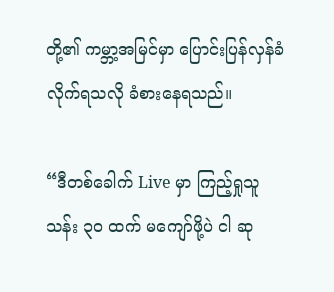တို့၏ ကမ္ဘာ့အမြင်မှာ ပြောင်းပြန်လှန်ခံလိုက်ရသလို ခံစားနေရသည်။

“ဒီတစ်ခေါက် Live မှာ ကြည့်ရှုသူ သန်း ၃၀ ထက် မကျော်ဖို့ပဲ ငါ ဆု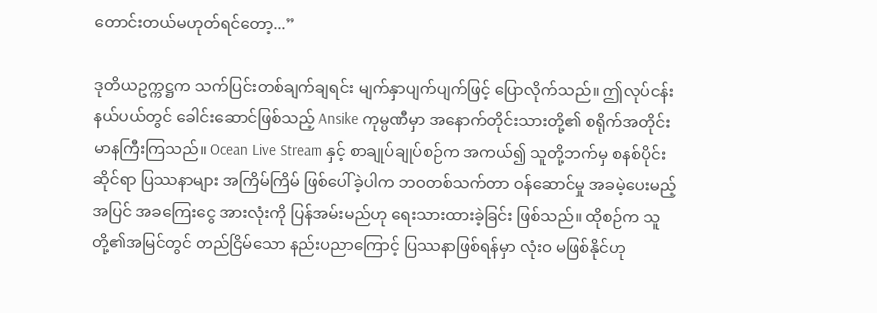တောင်းတယ်မဟုတ်ရင်တော့...”

ဒုတိယဥက္ကဋ္ဌက သက်ပြင်းတစ်ချက်ချရင်း မျက်နှာပျက်ပျက်ဖြင့် ပြောလိုက်သည်။ ဤလုပ်ငန်းနယ်ပယ်တွင် ခေါင်းဆောင်ဖြစ်သည့် Ansike ကုမ္ပဏီမှာ အနောက်တိုင်းသားတို့၏ စရိုက်အတိုင်း မာနကြီးကြသည်။ Ocean Live Stream နှင့် စာချုပ်ချုပ်စဉ်က အကယ်၍ သူတို့ဘက်မှ စနစ်ပိုင်းဆိုင်ရာ ပြဿနာများ အကြိမ်ကြိမ် ဖြစ်ပေါ်ခဲ့ပါက ဘဝတစ်သက်တာ ဝန်ဆောင်မှု အခမဲ့ပေးမည့်အပြင် အခကြေးငွေ အားလုံးကို ပြန်အမ်းမည်ဟု ရေးသားထားခဲ့ခြင်း ဖြစ်သည်။ ထိုစဉ်က သူတို့၏အမြင်တွင် တည်ငြိမ်သော နည်းပညာကြောင့် ပြဿနာဖြစ်ရန်မှာ လုံးဝ မဖြစ်နိုင်ဟု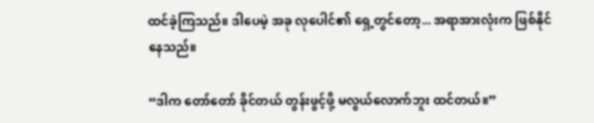ထင်ခဲ့ကြသည်။ ဒါပေမဲ့ အခု လုပေါင်၏ ရှေ့တွင်တော့... အရာအားလုံးက ဖြစ်နိုင်နေသည်။

“ဒါက တော်တော် ခိုင်တယ် တွန်းဖွင့်ဖို့ မလွယ်လောက်ဘူး ထင်တယ်။”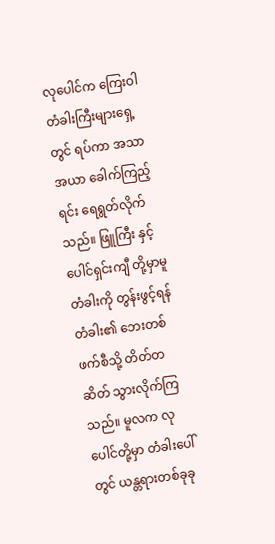လုပေါင်က ကြေးဝါတံခါးကြီးများရှေ့တွင် ရပ်ကာ အသာအယာ ခေါက်ကြည့်ရင်း ရေရွတ်လိုက်သည်။ ဖြူကြီး နှင့် ပေါင်ရှင်းကျီ တို့မှာမူ တံခါးကို တွန်းဖွင့်ရန် တံခါး၏ ဘေးတစ်ဖက်စီသို့ တိတ်တဆိတ် သွားလိုက်ကြသည်။ မူလက လုပေါင်တို့မှာ တံခါးပေါ်တွင် ယန္တရားတစ်ခုခု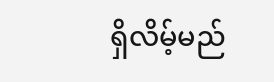ရှိလိမ့်မည်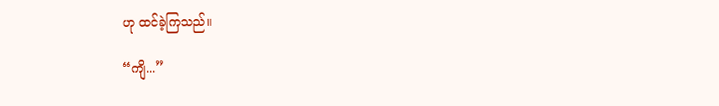ဟု ထင်ခဲ့ကြသည်။

“ကျိ...”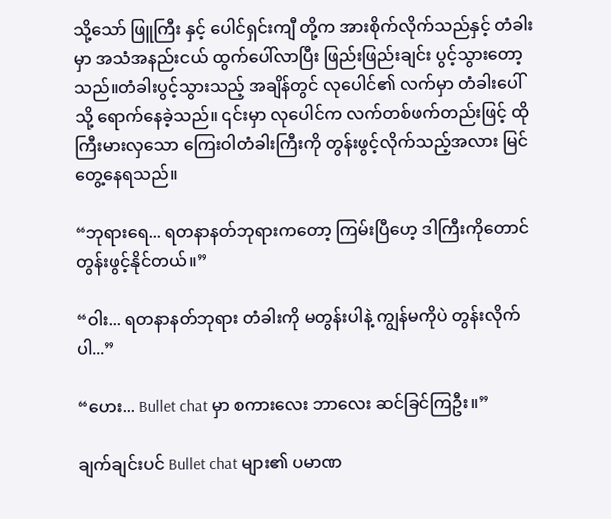သို့သော် ဖြူကြီး နှင့် ပေါင်ရှင်းကျီ တို့က အားစိုက်လိုက်သည်နှင့် တံခါးမှာ အသံအနည်းငယ် ထွက်ပေါ်လာပြီး ဖြည်းဖြည်းချင်း ပွင့်သွားတော့သည်။တံခါးပွင့်သွားသည့် အချိန်တွင် လုပေါင်၏ လက်မှာ တံခါးပေါ်သို့ ရောက်နေခဲ့သည်။ ၎င်းမှာ လုပေါင်က လက်တစ်ဖက်တည်းဖြင့် ထိုကြီးမားလှသော ကြေးဝါတံခါးကြီးကို တွန်းဖွင့်လိုက်သည့်အလား မြင်တွေ့နေရသည်။

“ဘုရားရေ... ရတနာနတ်ဘုရားကတော့ ကြမ်းပြီဟေ့ ဒါကြီးကိုတောင် တွန်းဖွင့်နိုင်တယ်။”

“ဝါး... ရတနာနတ်ဘုရား တံခါးကို မတွန်းပါနဲ့ ကျွန်မကိုပဲ တွန်းလိုက်ပါ...”

“ဟေး... Bullet chat မှာ စကားလေး ဘာလေး ဆင်ခြင်ကြဦး။”

ချက်ချင်းပင် Bullet chat များ၏ ပမာဏ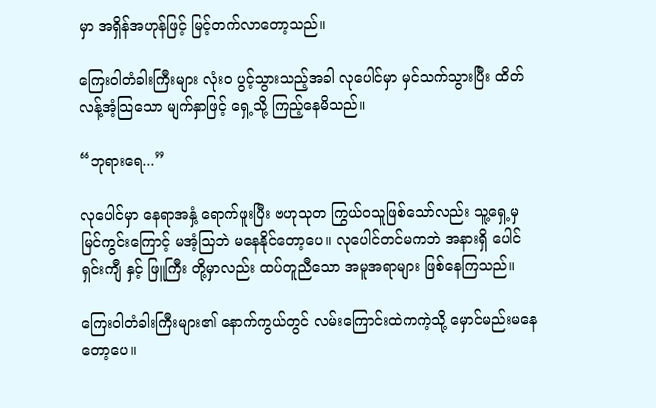မှာ အရှိန်အဟုန်ဖြင့် မြင့်တက်လာတော့သည်။

ကြေးဝါတံခါးကြီးများ လုံးဝ ပွင့်သွားသည့်အခါ လုပေါင်မှာ မှင်သက်သွားပြီး ထိတ်လန့်အံ့သြသော မျက်နှာဖြင့် ရှေ့သို့ ကြည့်နေမိသည်။

“ဘုရားရေ...”

လုပေါင်မှာ နေရာအနှံ့ ရောက်ဖူးပြီး ဗဟုသုတ ကြွယ်ဝသူဖြစ်သော်လည်း သူ့ရှေ့မှ မြင်ကွင်းကြောင့် မအံ့သြဘဲ မနေနိုင်တော့ပေ။ လုပေါင်တင်မကဘဲ အနားရှိ ပေါင်ရှင်းကျီ နှင့် ဖြူကြီး တို့မှာလည်း ထပ်တူညီသော အမူအရာများ ဖြစ်နေကြသည်။

ကြေးဝါတံခါးကြီးများ၏ နောက်ကွယ်တွင် လမ်းကြောင်းထဲကကဲ့သို့ မှောင်မည်းမနေတော့ပေ။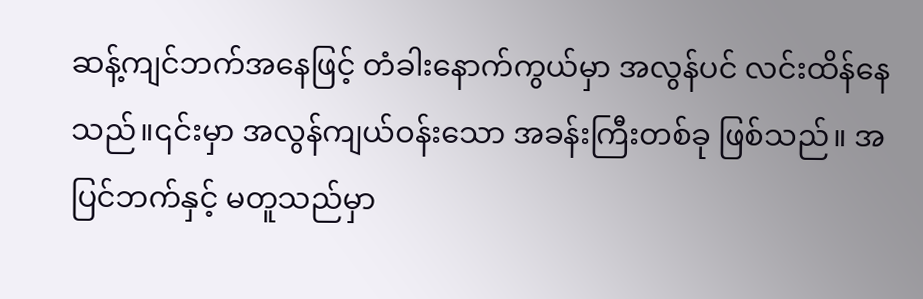ဆန့်ကျင်ဘက်အနေဖြင့် တံခါးနောက်ကွယ်မှာ အလွန်ပင် လင်းထိန်နေသည်။၎င်းမှာ အလွန်ကျယ်ဝန်းသော အခန်းကြီးတစ်ခု ဖြစ်သည်။ အပြင်ဘက်နှင့် မတူသည်မှာ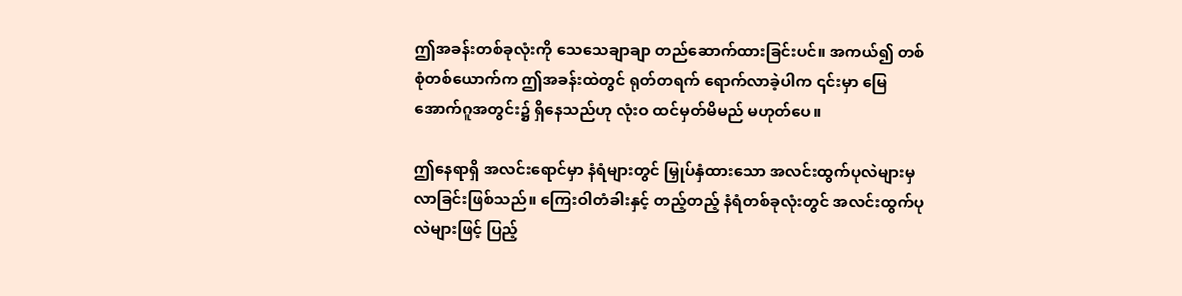ဤအခန်းတစ်ခုလုံးကို သေသေချာချာ တည်ဆောက်ထားခြင်းပင်။ အကယ်၍ တစ်စုံတစ်ယောက်က ဤအခန်းထဲတွင် ရုတ်တရက် ရောက်လာခဲ့ပါက ၎င်းမှာ မြေအောက်ဂူအတွင်း၌ ရှိနေသည်ဟု လုံးဝ ထင်မှတ်မိမည် မဟုတ်ပေ။

ဤနေရာရှိ အလင်းရောင်မှာ နံရံများတွင် မြှုပ်နှံထားသော အလင်းထွက်ပုလဲများမှ လာခြင်းဖြစ်သည်။ ကြေးဝါတံခါးနှင့် တည့်တည့် နံရံတစ်ခုလုံးတွင် အလင်းထွက်ပုလဲများဖြင့် ပြည့်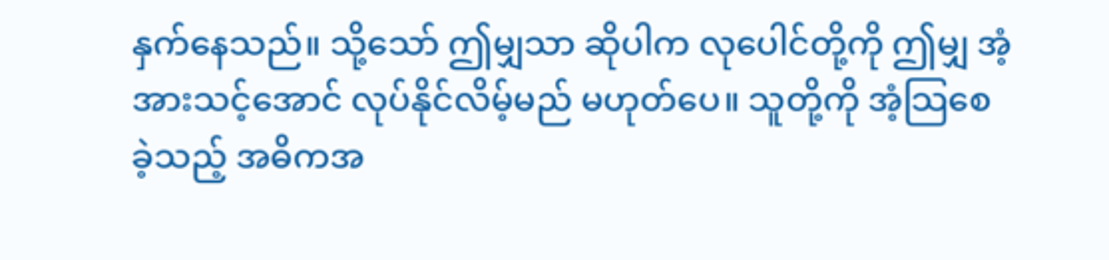နှက်နေသည်။ သို့သော် ဤမျှသာ ဆိုပါက လုပေါင်တို့ကို ဤမျှ အံ့အားသင့်အောင် လုပ်နိုင်လိမ့်မည် မဟုတ်ပေ။ သူတို့ကို အံ့သြစေခဲ့သည့် အဓိကအ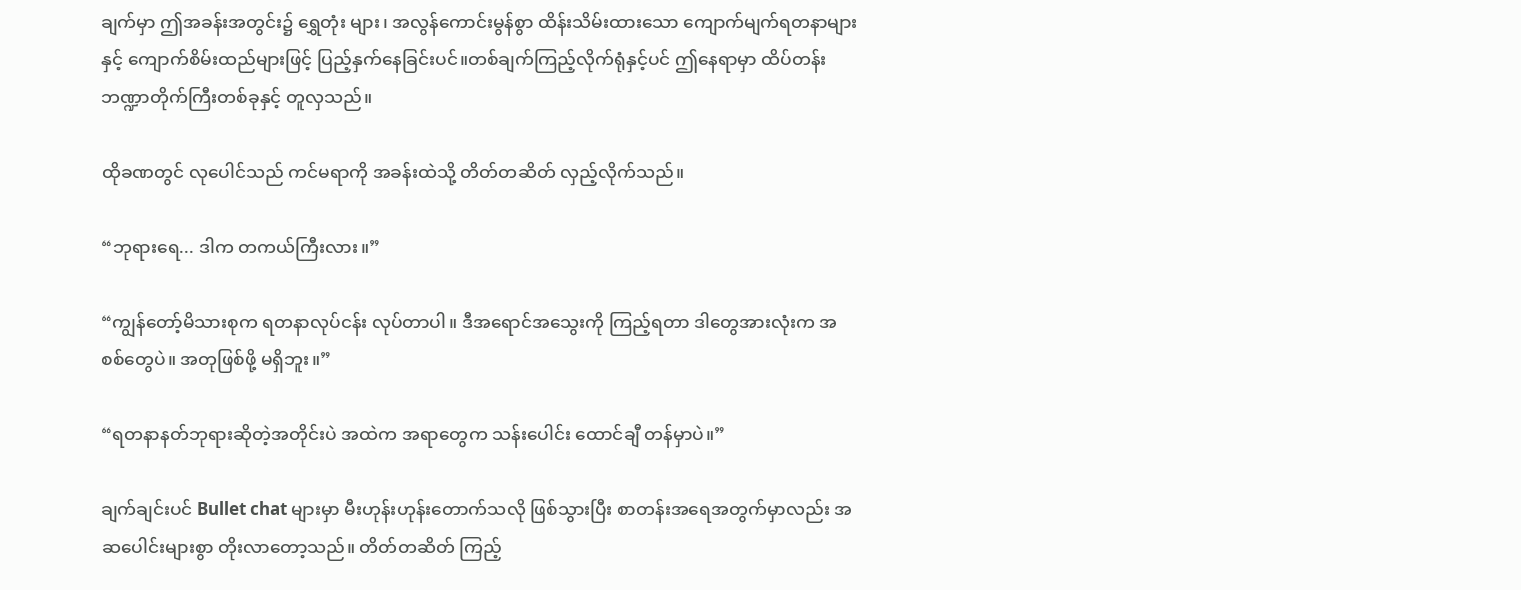ချက်မှာ ဤအခန်းအတွင်း၌ ရွှေတုံး များ၊ အလွန်ကောင်းမွန်စွာ ထိန်းသိမ်းထားသော ကျောက်မျက်ရတနာများနှင့် ကျောက်စိမ်းထည်များဖြင့် ပြည့်နှက်နေခြင်းပင်။တစ်ချက်ကြည့်လိုက်ရုံနှင့်ပင် ဤနေရာမှာ ထိပ်တန်း ဘဏ္ဍာတိုက်ကြီးတစ်ခုနှင့် တူလှသည်။

ထိုခဏတွင် လုပေါင်သည် ကင်မရာကို အခန်းထဲသို့ တိတ်တဆိတ် လှည့်လိုက်သည်။

“ဘုရားရေ... ဒါက တကယ်ကြီးလား။”

“ကျွန်တော့်မိသားစုက ရတနာလုပ်ငန်း လုပ်တာပါ။ ဒီအရောင်အသွေးကို ကြည့်ရတာ ဒါတွေအားလုံးက အစစ်တွေပဲ။ အတုဖြစ်ဖို့ မရှိဘူး။”

“ရတနာနတ်ဘုရားဆိုတဲ့အတိုင်းပဲ အထဲက အရာတွေက သန်းပေါင်း ထောင်ချီ တန်မှာပဲ။”

ချက်ချင်းပင် Bullet chat များမှာ မီးဟုန်းဟုန်းတောက်သလို ဖြစ်သွားပြီး စာတန်းအရေအတွက်မှာလည်း အဆပေါင်းများစွာ တိုးလာတော့သည်။ တိတ်တဆိတ် ကြည့်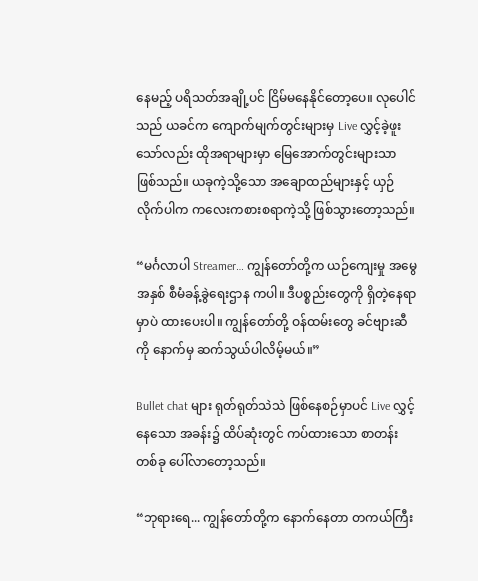နေမည့် ပရိသတ်အချို့ပင် ငြိမ်မနေနိုင်တော့ပေ။ လုပေါင်သည် ယခင်က ကျောက်မျက်တွင်းများမှ Live လွှင့်ခဲ့ဖူးသော်လည်း ထိုအရာများမှာ မြေအောက်တွင်းများသာ ဖြစ်သည်။ ယခုကဲ့သို့သော အချောထည်များနှင့် ယှဉ်လိုက်ပါက ကလေးကစားစရာကဲ့သို့ ဖြစ်သွားတော့သည်။

“မင်္ဂလာပါ Streamer… ကျွန်တော်တို့က ယဉ်ကျေးမှု အမွေအနှစ် စီမံခန့်ခွဲရေးဌာန ကပါ။ ဒီပစ္စည်းတွေကို ရှိတဲ့နေရာမှာပဲ ထားပေးပါ။ ကျွန်တော်တို့ ဝန်ထမ်းတွေ ခင်ဗျားဆီကို နောက်မှ ဆက်သွယ်ပါလိမ့်မယ်။”

Bullet chat များ ရုတ်ရုတ်သဲသဲ ဖြစ်နေစဉ်မှာပင် Live လွှင့်နေသော အခန်း၌ ထိပ်ဆုံးတွင် ကပ်ထားသော စာတန်းတစ်ခု ပေါ်လာတော့သည်။

“ဘုရားရေ... ကျွန်တော်တို့က နောက်နေတာ တကယ်ကြီး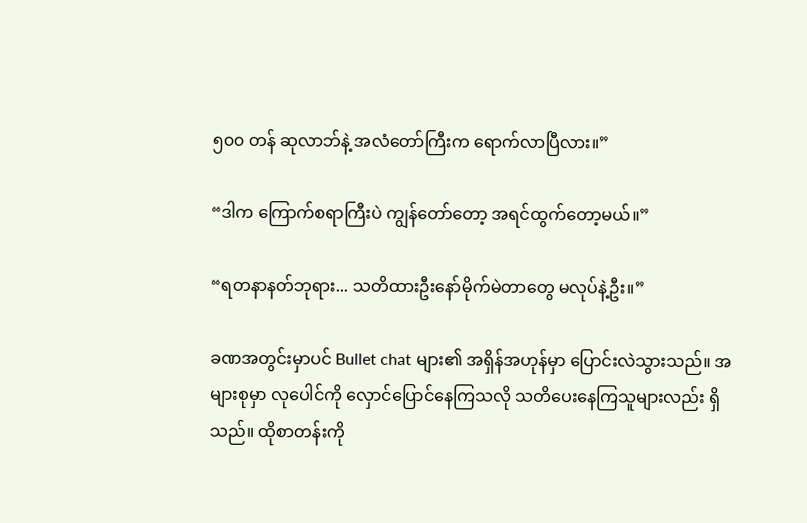၅၀၀ တန် ဆုလာဘ်နဲ့ အလံတော်ကြီးက ရောက်လာပြီလား။”

“ဒါက ကြောက်စရာကြီးပဲ ကျွန်တော်တော့ အရင်ထွက်တော့မယ်။”

“ရတနာနတ်ဘုရား... သတိထားဦးနော်မိုက်မဲတာတွေ မလုပ်နဲ့ဦး။”

ခဏအတွင်းမှာပင် Bullet chat များ၏ အရှိန်အဟုန်မှာ ပြောင်းလဲသွားသည်။ အများစုမှာ လုပေါင်ကို လှောင်ပြောင်နေကြသလို သတိပေးနေကြသူများလည်း ရှိသည်။ ထိုစာတန်းကို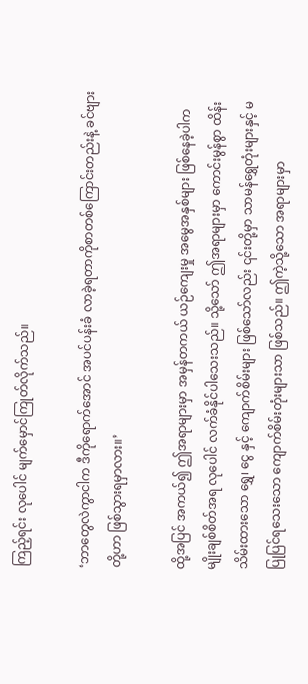ကြည့်ရင်း လုပေါင် မျက်မှောင်ကြုတ်လိုက်သည်။

‘ဘာတွေလဲကွာငါက ဒီကိုရောက်အောင် အပင်ပန်းခံ လာခဲ့ရတာကိုစာတစ်ကြောင်းတည်းနဲ့ ခင်ဗျားတို့ဟာ ဖြစ်သွားရမှာလား။’

ထို့အပြင် အကယ်၍ ဤအရာများမှာ အမှန်တကယ် ယဉ်ကျေးမှု အမွေအနှစ်များ ဖြစ်နေခဲ့ပါက မျိုးချစ်စိတ်အရ လုပေါင် လက်ခံနိုင်ပါသေးသည်။ သို့သော် ဤအရာများမှာ ကောင်းမွန်စွာ ထိန်းသိမ်းထားသော ရွှေ၊ ငွေ နှင့် ကျောက်စိမ်းများ ဖြစ်သော်လည်း ၎င်းတို့မှာ သာမန်ရွှေတုံးများနှင့် မပြုပြင်ရသေးသော ကျောက်စိမ်းတုံးများသာ ဖြစ်သည်။ ဤကဲ့သို့သော အရာများမှာ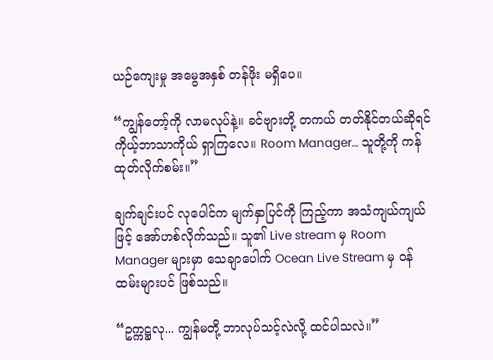ယဉ်ကျေးမှု အမွေအနှစ် တန်ဖိုး မရှိပေ။

“ကျွန်တော့်ကို လာမလုပ်နဲ့။ ခင်ဗျားတို့ တကယ် တတ်နိုင်တယ်ဆိုရင် ကိုယ့်ဘာသာကိုယ် ရှာကြလေ။ Room Manager… သူတို့ကို ကန်ထုတ်လိုက်စမ်း။”

ချက်ချင်းပင် လုပေါင်က မျက်နှာပြင်ကို ကြည့်ကာ အသံကျယ်ကျယ်ဖြင့် အော်ဟစ်လိုက်သည်။ သူ၏ Live stream မှ Room Manager များမှာ သေချာပေါက် Ocean Live Stream မှ ဝန်ထမ်းများပင် ဖြစ်သည်။

“ဥက္ကဋ္ဌလု... ကျွန်မတို့ ဘာလုပ်သင့်လဲလို့ ထင်ပါသလဲ။”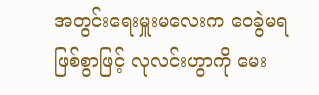အတွင်းရေးမှူးမလေးက ဝေခွဲမရဖြစ်စွာဖြင့် လုလင်းဟွာကို မေး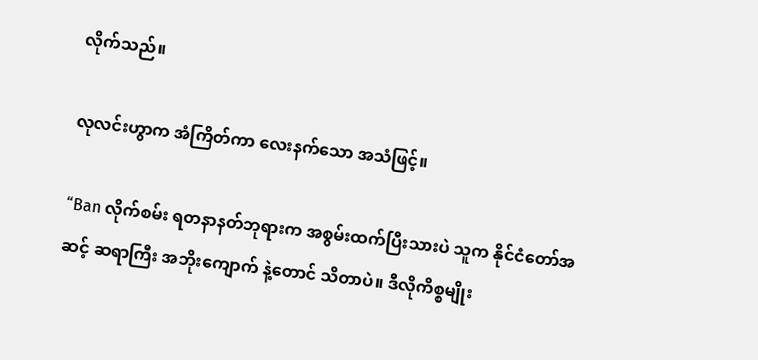လိုက်သည်။

လုလင်းဟွာက အံကြိတ်ကာ လေးနက်သော အသံဖြင့်။

“Ban လိုက်စမ်း ရတနာနတ်ဘုရားက အစွမ်းထက်ပြီးသားပဲ သူက နိုင်ငံတော်အဆင့် ဆရာကြီး အဘိုးကျောက် နဲ့တောင် သိတာပဲ။ ဒီလိုကိစ္စမျိုး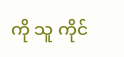ကို သူ ကိုင်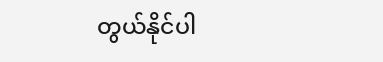တွယ်နိုင်ပါ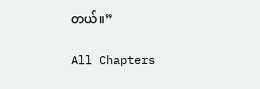တယ်။”

All Chapters